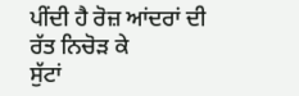ਪੀਂਦੀ ਹੈ ਰੋਜ਼ ਆਂਦਰਾਂ ਦੀ ਰੱਤ ਨਿਚੋੜ ਕੇ
ਸੁੱਟਾਂ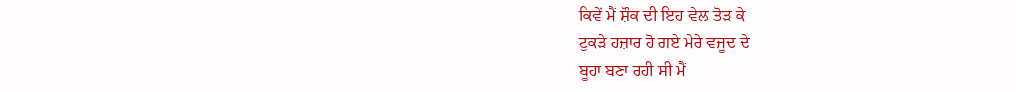ਕਿਵੇਂ ਮੈਂ ਸ਼ੌਕ ਦੀ ਇਹ ਵੇਲ ਤੋੜ ਕੇ
ਟੁਕੜੇ ਹਜ਼ਾਰ ਹੋ ਗਏ ਮੇਰੇ ਵਜੂਦ ਦੇ
ਬੂਹਾ ਬਣਾ ਰਹੀ ਸੀ ਮੈਂ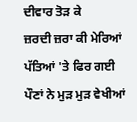ਦੀਵਾਰ ਤੋੜ ਕੇ
ਜ਼ਰਦੀ ਜ਼ਰਾ ਕੀ ਮੇਰਿਆਂ ਪੱਤਿਆਂ 'ਤੇ ਫਿਰ ਗਈ
ਪੌਣਾਂ ਨੇ ਮੁੜ ਮੁੜ ਵੇਖੀਆਂ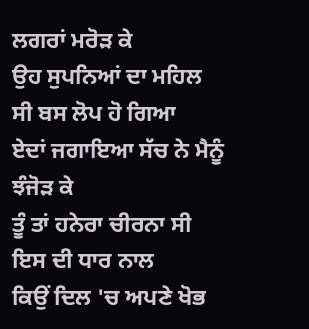ਲਗਰਾਂ ਮਰੋੜ ਕੇ
ਉਹ ਸੁਪਨਿਆਂ ਦਾ ਮਹਿਲ ਸੀ ਬਸ ਲੋਪ ਹੋ ਗਿਆ
ਏਦਾਂ ਜਗਾਇਆ ਸੱਚ ਨੇ ਮੈਨੂੰ ਝੰਜੋੜ ਕੇ
ਤੂੰ ਤਾਂ ਹਨੇਰਾ ਚੀਰਨਾ ਸੀ ਇਸ ਦੀ ਧਾਰ ਨਾਲ
ਕਿਉਂ ਦਿਲ 'ਚ ਅਪਣੇ ਖੋਭ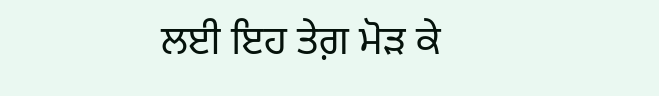ਲਈ ਇਹ ਤੇਗ਼ ਮੋੜ ਕੇ